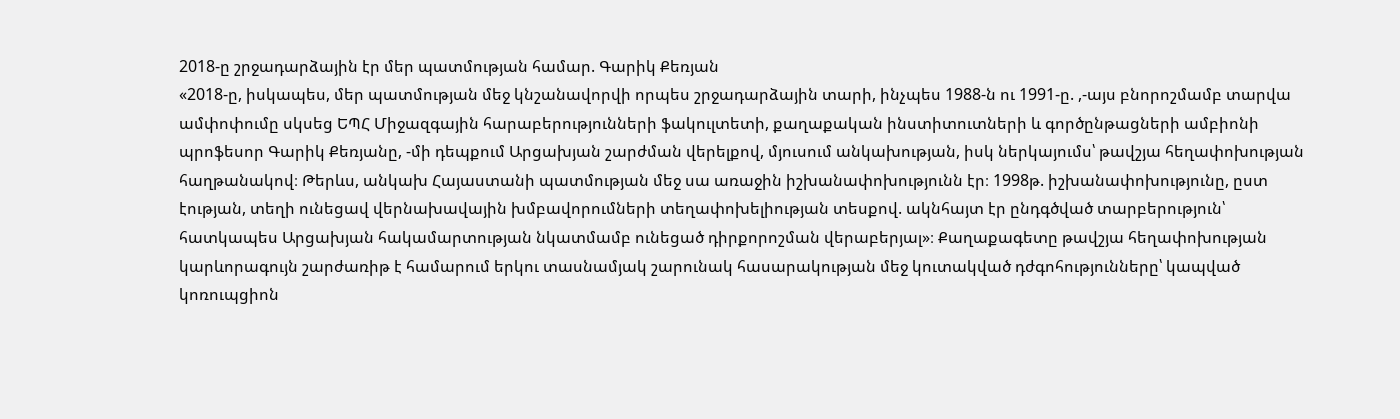2018-ը շրջադարձային էր մեր պատմության համար. Գարիկ Քեռյան
«2018-ը, իսկապես, մեր պատմության մեջ կնշանավորվի որպես շրջադարձային տարի, ինչպես 1988-ն ու 1991-ը. ,-այս բնորոշմամբ տարվա ամփոփումը սկսեց ԵՊՀ Միջազգային հարաբերությունների ֆակուլտետի, քաղաքական ինստիտուտների և գործընթացների ամբիոնի պրոֆեսոր Գարիկ Քեռյանը, -մի դեպքում Արցախյան շարժման վերելքով, մյուսում անկախության, իսկ ներկայումս՝ թավշյա հեղափոխության հաղթանակով։ Թերևս, անկախ Հայաստանի պատմության մեջ սա առաջին իշխանափոխությունն էր։ 1998թ. իշխանափոխությունը, ըստ էության, տեղի ունեցավ վերնախավային խմբավորումների տեղափոխելիության տեսքով. ակնհայտ էր ընդգծված տարբերություն՝ հատկապես Արցախյան հակամարտության նկատմամբ ունեցած դիրքորոշման վերաբերյալ»։ Քաղաքագետը թավշյա հեղափոխության կարևորագույն շարժառիթ է համարում երկու տասնամյակ շարունակ հասարակության մեջ կուտակված դժգոհությունները՝ կապված կոռուպցիոն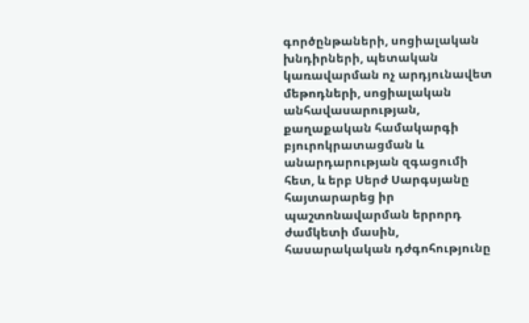գործընթաների, սոցիալական խնդիրների, պետական կառավարման ոչ արդյունավետ մեթոդների, սոցիալական անհավասարության, քաղաքական համակարգի բյուրոկրատացման և անարդարության զգացումի հետ, և երբ Սերժ Սարգսյանը հայտարարեց իր պաշտոնավարման երրորդ ժամկետի մասին, հասարակական դժգոհությունը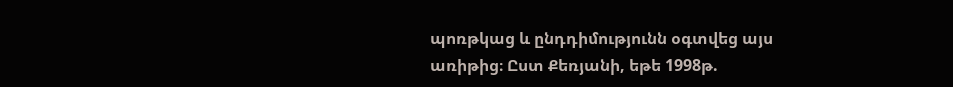պոռթկաց և ընդդիմությունն օգտվեց այս առիթից։ Ըստ Քեռյանի, եթե 1998թ.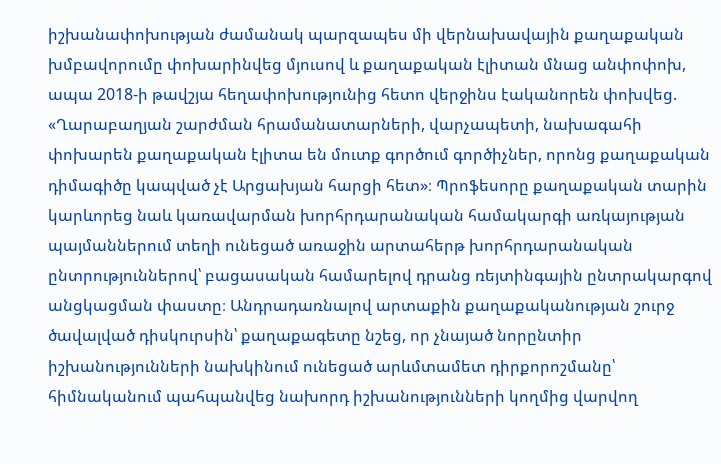իշխանափոխության ժամանակ պարզապես մի վերնախավային քաղաքական խմբավորումը փոխարինվեց մյուսով և քաղաքական էլիտան մնաց անփոփոխ, ապա 2018-ի թավշյա հեղափոխությունից հետո վերջինս էականորեն փոխվեց. «Ղարաբաղյան շարժման հրամանատարների, վարչապետի, նախագահի փոխարեն քաղաքական էլիտա են մուտք գործում գործիչներ, որոնց քաղաքական դիմագիծը կապված չէ Արցախյան հարցի հետ»։ Պրոֆեսորը քաղաքական տարին կարևորեց նաև կառավարման խորհրդարանական համակարգի առկայության պայմաններում տեղի ունեցած առաջին արտահերթ խորհրդարանական ընտրություններով՝ բացասական համարելով դրանց ռեյտինգային ընտրակարգով անցկացման փաստը։ Անդրադառնալով արտաքին քաղաքականության շուրջ ծավալված դիսկուրսին՝ քաղաքագետը նշեց, որ չնայած նորընտիր իշխանությունների նախկինում ունեցած արևմտամետ դիրքորոշմանը՝ հիմնականում պահպանվեց նախորդ իշխանությունների կողմից վարվող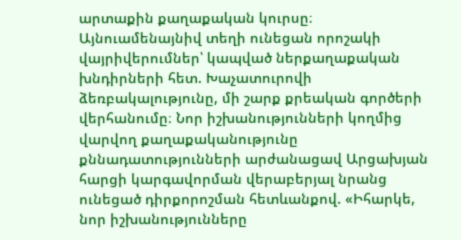արտաքին քաղաքական կուրսը։ Այնուամենայնիվ տեղի ունեցան որոշակի վայրիվերումներ՝ կապված ներքաղաքական խնդիրների հետ. Խաչատուրովի ձեռբակալությունը, մի շարք քրեական գործերի վերհանումը։ Նոր իշխանությունների կողմից վարվող քաղաքականությունը քննադատությունների արժանացավ Արցախյան հարցի կարգավորման վերաբերյալ նրանց ունեցած դիրքորոշման հետևանքով. «Իհարկե, նոր իշխանությունները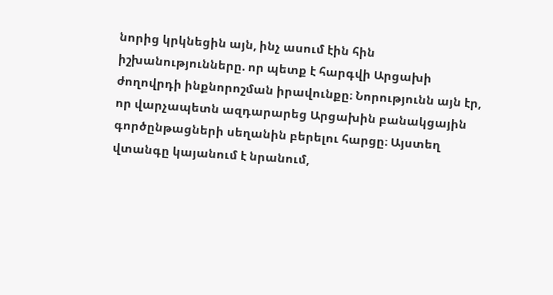նորից կրկնեցին այն, ինչ ասում էին հին իշխանությունները. որ պետք է հարգվի Արցախի ժողովրդի ինքնորոշման իրավունքը։ Նորությունն այն էր, որ վարչապետն ազդարարեց Արցախին բանակցային գործընթացների սեղանին բերելու հարցը։ Այստեղ վտանգը կայանում է նրանում,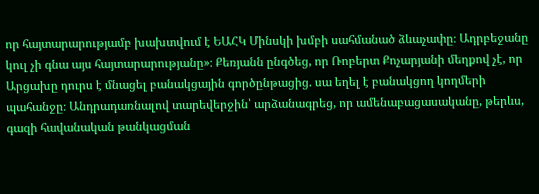որ հայտարարությամբ խախտվում է ԵԱՀԿ Մինսկի խմբի սահմանած ձևաչափը։ Ադրբեջանը կուլ չի գնա այս հայտարարությանը»։ Քեռյանն ընգծեց, որ Ռոբերտ Քոչարյանի մեղքով չէ, որ Արցախը դուրս է մնացել բանակցային գործընթացից. սա եղել է բանակցող կողմերի պահանջը։ Անդրադառնալով տարեվերջին՝ արձանագրեց, որ ամենաբացասականը, թերևս, գազի հավանական թանկացման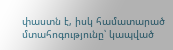փաստն է, իսկ համատարած մտահոգությունը՝ կապված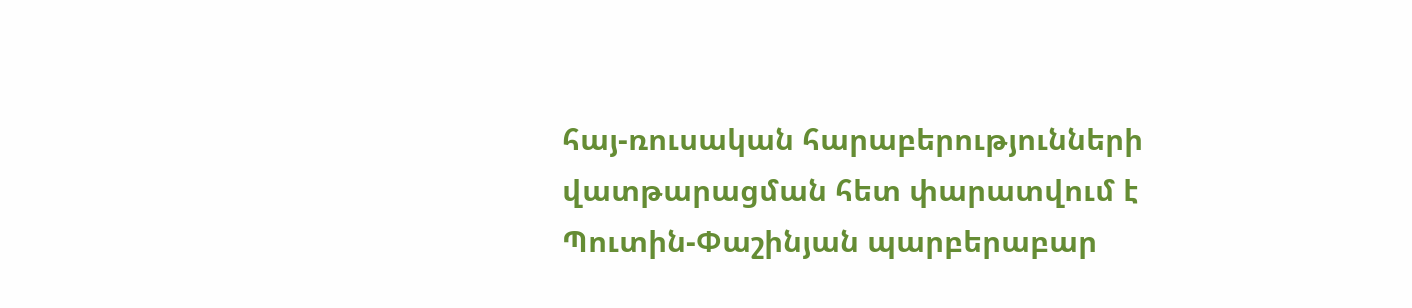հայ-ռուսական հարաբերությունների վատթարացման հետ փարատվում է Պուտին-Փաշինյան պարբերաբար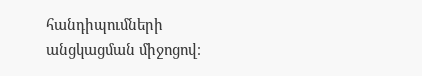հանդիպումների անցկացման միջոցով։